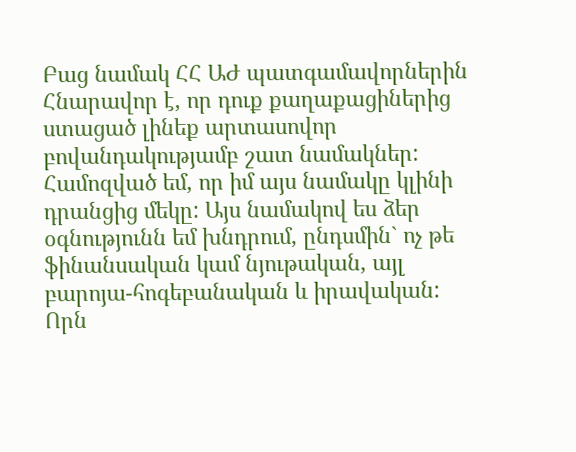Բաց նամակ ՀՀ ԱԺ պատգամավորներին
Հնարավոր է, որ դուք քաղաքացիներից ստացած լինեք արտասովոր բովանդակությամբ շատ նամակներ: Համոզված եմ, որ իմ այս նամակը կլինի դրանցից մեկը: Այս նամակով ես ձեր օգնությունն եմ խնդրում, ընդսմին` ոչ թե ֆինանսական կամ նյութական, այլ բարոյա-հոգեբանական և իրավական: Որն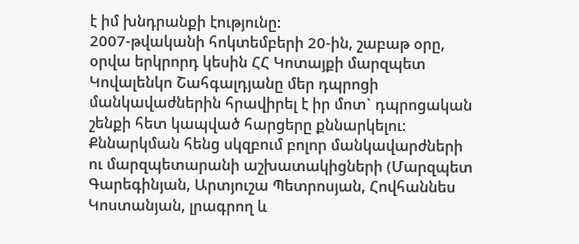է իմ խնդրանքի էությունը:
2007-թվականի հոկտեմբերի 20-ին, շաբաթ օրը, օրվա երկրորդ կեսին ՀՀ Կոտայքի մարզպետ Կովալենկո Շահգալդյանը մեր դպրոցի մանկավաժներին հրավիրել է իր մոտ` դպրոցական շենքի հետ կապված հարցերը քննարկելու:
Քննարկման հենց սկզբում բոլոր մանկավարժների ու մարզպետարանի աշխատակիցների (Մարզպետ Գարեգինյան, Արտյուշա Պետրոսյան, Հովհաննես Կոստանյան, լրագրող և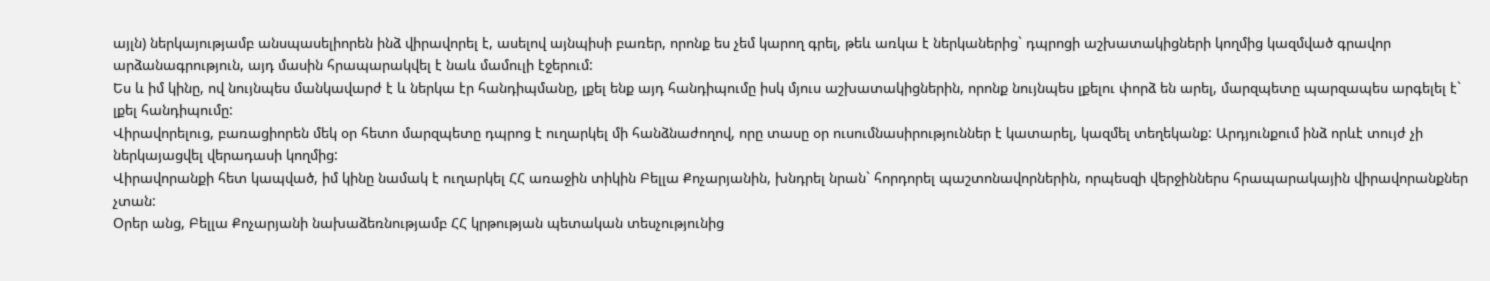այլն) ներկայությամբ անսպասելիորեն ինձ վիրավորել է, ասելով այնպիսի բառեր, որոնք ես չեմ կարող գրել, թեև առկա է ներկաներից` դպրոցի աշխատակիցների կողմից կազմված գրավոր արձանագրություն, այդ մասին հրապարակվել է նաև մամուլի էջերում:
Ես և իմ կինը, ով նույնպես մանկավարժ է և ներկա էր հանդիպմանը, լքել ենք այդ հանդիպումը իսկ մյուս աշխատակիցներին, որոնք նույնպես լքելու փորձ են արել, մարզպետը պարզապես արգելել է` լքել հանդիպումը:
Վիրավորելուց, բառացիորեն մեկ օր հետո մարզպետը դպրոց է ուղարկել մի հանձնաժողով, որը տասը օր ուսումնասիրություններ է կատարել, կազմել տեղեկանք: Արդյունքում ինձ որևէ տույժ չի ներկայացվել վերադասի կողմից:
Վիրավորանքի հետ կապված, իմ կինը նամակ է ուղարկել ՀՀ առաջին տիկին Բելլա Քոչարյանին, խնդրել նրան` հորդորել պաշտոնավորներին, որպեսզի վերջիններս հրապարակային վիրավորանքներ չտան:
Օրեր անց, Բելլա Քոչարյանի նախաձեռնությամբ ՀՀ կրթության պետական տեսչությունից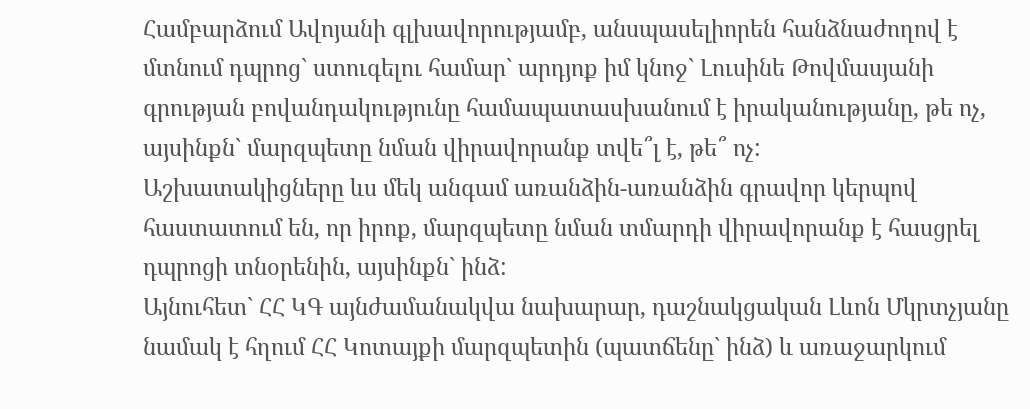Համբարձում Ավոյանի գլխավորությամբ, անսպասելիորեն հանձնաժողով է մտնում դպրոց` ստուգելու համար` արդյոք իմ կնոջ` Լուսինե Թովմասյանի գրության բովանդակությունը համապատասխանում է իրականությանը, թե ոչ, այսինքն` մարզպետը նման վիրավորանք տվե՞լ է, թե՞ ոչ:
Աշխատակիցները ևս մեկ անգամ առանձին-առանձին գրավոր կերպով հաստատում են, որ իրոք, մարզպետը նման տմարդի վիրավորանք է հասցրել դպրոցի տնօրենին, այսինքն` ինձ:
Այնուհետ` ՀՀ ԿԳ այնժամանակվա նախարար, դաշնակցական Լևոն Մկրտչյանը նամակ է հղում ՀՀ Կոտայքի մարզպետին (պատճենը` ինձ) և առաջարկում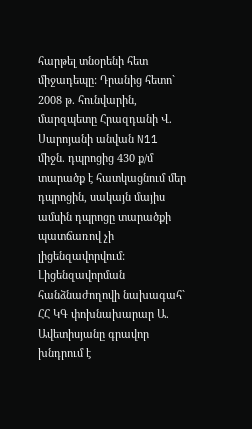հարթել տնօրենի հետ միջադեպը: Դրանից հետո` 2008 թ. հունվարին, մարզպետը Հրազդանի Վ. Սարոյանի անվան N11 միջն. դպրոցից 430 ք/մ տարածք է հատկացնում մեր դպրոցին, սակայն մայիս ամսին դպրոցը տարածքի պատճառով չի լիցենզավորվում:
Լիցենզավորման հանձնաժողովի նախագահ` ՀՀ ԿԳ փոխնախարար Ա. Ավետիսյանը գրավոր խնդրում է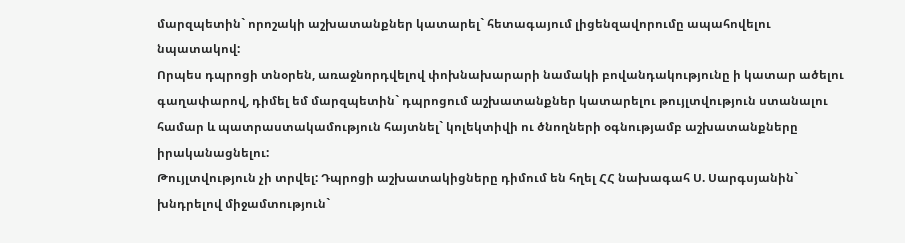մարզպետին` որոշակի աշխատանքներ կատարել` հետագայում լիցենզավորումը ապահովելու նպատակով:
Որպես դպրոցի տնօրեն, առաջնորդվելով փոխնախարարի նամակի բովանդակությունը ի կատար ածելու գաղափարով, դիմել եմ մարզպետին` դպրոցում աշխատանքներ կատարելու թույլտվություն ստանալու համար և պատրաստակամություն հայտնել` կոլեկտիվի ու ծնողների օգնությամբ աշխատանքները իրականացնելու:
Թույլտվություն չի տրվել: Դպրոցի աշխատակիցները դիմում են հղել ՀՀ նախագահ Ս. Սարգսյանին` խնդրելով միջամտություն`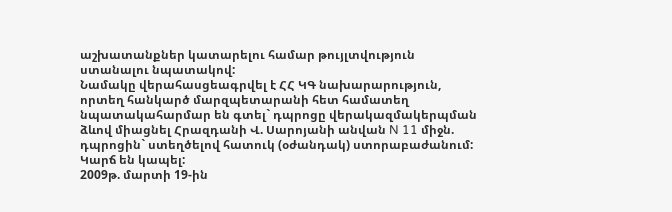աշխատանքներ կատարելու համար թույլտվություն ստանալու նպատակով:
Նամակը վերահասցեագրվել է ՀՀ ԿԳ նախարարություն, որտեղ հանկարծ մարզպետարանի հետ համատեղ նպատակահարմար են գտել` դպրոցը վերակազմակերպման ձևով միացնել Հրազդանի Վ. Սարոյանի անվան N 11 միջն. դպրոցին` ստեղծելով հատուկ (օժանդակ) ստորաբաժանում: Կարճ են կապել:
2009թ. մարտի 19-ին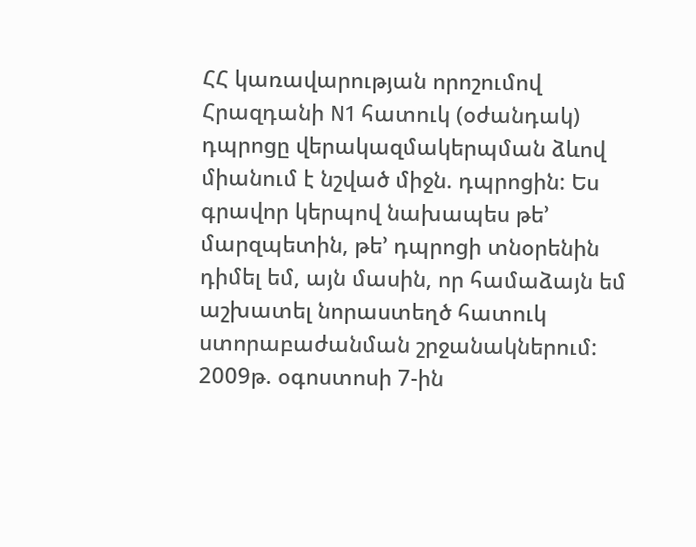ՀՀ կառավարության որոշումով Հրազդանի N1 հատուկ (օժանդակ) դպրոցը վերակազմակերպման ձևով միանում է նշված միջն. դպրոցին: Ես գրավոր կերպով նախապես թե’ մարզպետին, թե’ դպրոցի տնօրենին դիմել եմ, այն մասին, որ համաձայն եմ աշխատել նորաստեղծ հատուկ ստորաբաժանման շրջանակներում:
2009թ. օգոստոսի 7-ին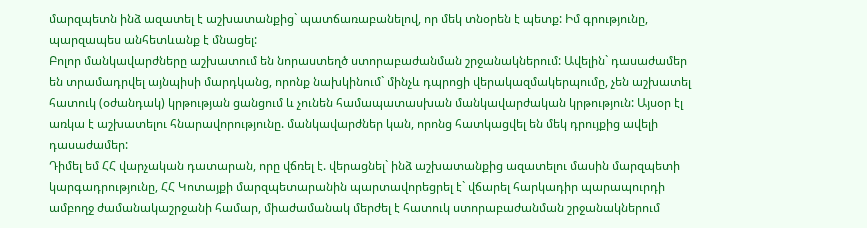մարզպետն ինձ ազատել է աշխատանքից` պատճառաբանելով, որ մեկ տնօրեն է պետք: Իմ գրությունը, պարզապես անհետևանք է մնացել:
Բոլոր մանկավարժները աշխատում են նորաստեղծ ստորաբաժանման շրջանակներում: Ավելին` դասաժամեր են տրամադրվել այնպիսի մարդկանց, որոնք նախկինում` մինչև դպրոցի վերակազմակերպումը, չեն աշխատել հատուկ (օժանդակ) կրթության ցանցում և չունեն համապատասխան մանկավարժական կրթություն: Այսօր էլ առկա է աշխատելու հնարավորությունը. մանկավարժներ կան, որոնց հատկացվել են մեկ դրույքից ավելի դասաժամեր:
Դիմել եմ ՀՀ վարչական դատարան, որը վճռել է. վերացնել` ինձ աշխատանքից ազատելու մասին մարզպետի կարգադրությունը, ՀՀ Կոտայքի մարզպետարանին պարտավորեցրել է` վճարել հարկադիր պարապուրդի ամբողջ ժամանակաշրջանի համար, միաժամանակ մերժել է հատուկ ստորաբաժանման շրջանակներում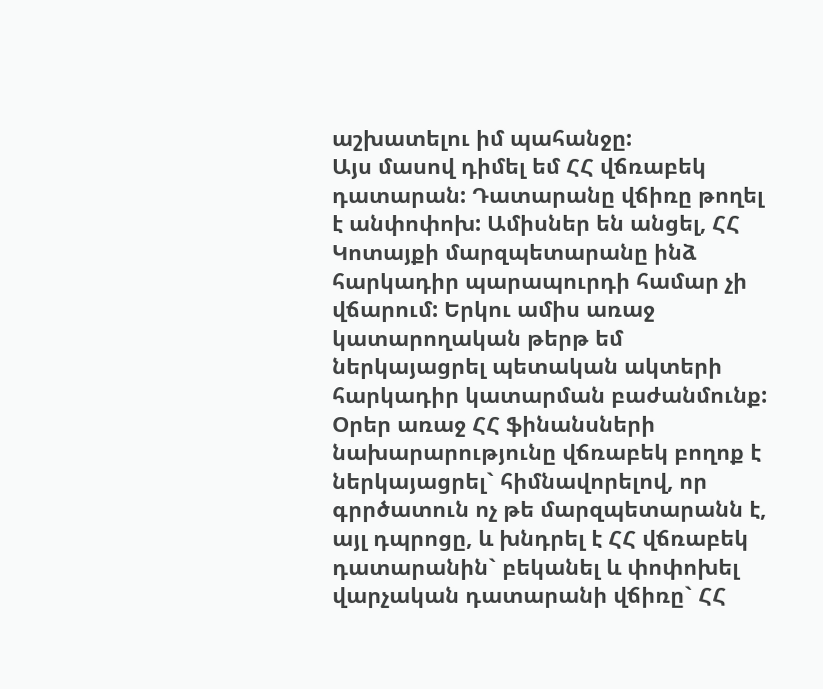աշխատելու իմ պահանջը:
Այս մասով դիմել եմ ՀՀ վճռաբեկ դատարան: Դատարանը վճիռը թողել է անփոփոխ: Ամիսներ են անցել, ՀՀ Կոտայքի մարզպետարանը ինձ հարկադիր պարապուրդի համար չի վճարում: Երկու ամիս առաջ կատարողական թերթ եմ ներկայացրել պետական ակտերի հարկադիր կատարման բաժանմունք:
Օրեր առաջ ՀՀ ֆինանսների նախարարությունը վճռաբեկ բողոք է ներկայացրել` հիմնավորելով, որ գրրծատուն ոչ թե մարզպետարանն է, այլ դպրոցը, և խնդրել է ՀՀ վճռաբեկ դատարանին` բեկանել և փոփոխել վարչական դատարանի վճիռը` ՀՀ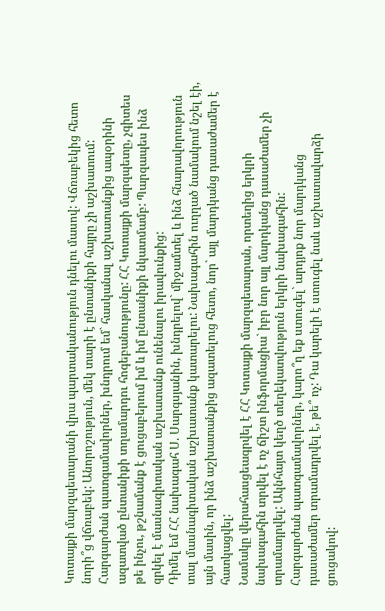Կոտայքի մարզպետարանի վրա պարտականություն դնելու մասով: Վճռաբեկից հետո նորի՞ց վճռաբեկ: Անորոշություն, մեկ տարի է ընտանիքի հայրը չի աշխատում:
Հարգարժան պատգամավորներ, խնդրում եմ` հասկանալ աշխատանքից ապօրինի ազատված ընտանիքի տղամարդու հոգեբանությունը: ՀՀ Կոտայքի մարզպետը, չգիտես թե ինչու, թշնամանք է ցուցաբերում իմ և իմ ընտանիքի նկատմամբ: Պարզապես ինձ զրկել է մասնագիտական աշխատանք ունենալու իրավունքից:
Դիմել եմ ՀՀ նախագահ Ս. Սարգսյանին, խնդրելով` միջամտել և ինձ հնարավորություն տալ մասնագիտական աշխատանք կատարելու: Նախագահին ուղղած նամակում նշել էի, այն մասին, որ ինձ աշխատանքից ազատելուց հետո, նոր` այլ մարդկանց դասաժամեր է հատկացվել:
Նամակը վերահասցեագրվել է ՀՀ Կոտայքի մարզպետարան, որտեղից երկրի նախագահին տրվել է ոչ ճիշտ ինֆորմացիա` իբր նոր այլ մարդկանց դասաժամեր չի տրամադրվել: Ակնհայտ կեղծ տեղեկատվություն երկրի նախագահին:
Հարգարժան պատգամավորներ, կարո՞ղ եք ստուգել` արդյոք նոր մարդկանց դասաժամեր տրամադրվել է, թե՞ ոչ: Դա կարելի է ստուգել նաև աշխատավարձի ցուցակով: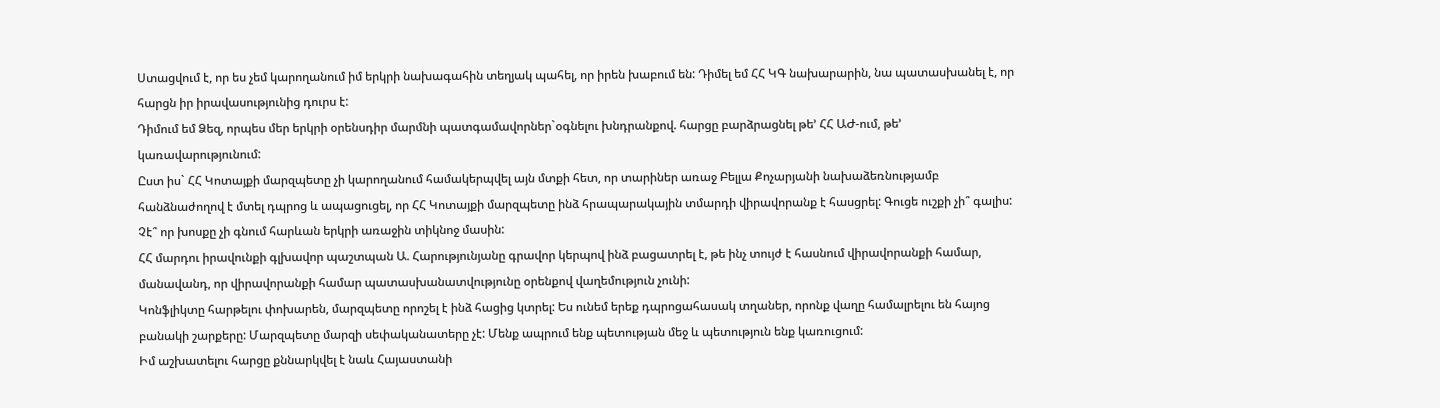Ստացվում է, որ ես չեմ կարողանում իմ երկրի նախագահին տեղյակ պահել, որ իրեն խաբում են: Դիմել եմ ՀՀ ԿԳ նախարարին, նա պատասխանել է, որ հարցն իր իրավասությունից դուրս է:
Դիմում եմ Ձեզ, որպես մեր երկրի օրենսդիր մարմնի պատգամավորներ`օգնելու խնդրանքով. հարցը բարձրացնել թե’ ՀՀ ԱԺ-ում, թե’ կառավարությունում:
Ըստ իս` ՀՀ Կոտայքի մարզպետը չի կարողանում համակերպվել այն մտքի հետ, որ տարիներ առաջ Բելլա Քոչարյանի նախաձեռնությամբ հանձնաժողով է մտել դպրոց և ապացուցել, որ ՀՀ Կոտայքի մարզպետը ինձ հրապարակային տմարդի վիրավորանք է հասցրել: Գուցե ուշքի չի՞ գալիս: Չէ՞ որ խոսքը չի գնում հարևան երկրի առաջին տիկնոջ մասին:
ՀՀ մարդու իրավունքի գլխավոր պաշտպան Ա. Հարությունյանը գրավոր կերպով ինձ բացատրել է, թե ինչ տույժ է հասնում վիրավորանքի համար, մանավանդ, որ վիրավորանքի համար պատասխանատվությունը օրենքով վաղեմություն չունի:
Կոնֆլիկտը հարթելու փոխարեն, մարզպետը որոշել է ինձ հացից կտրել: Ես ունեմ երեք դպրոցահասակ տղաներ, որոնք վաղը համալրելու են հայոց բանակի շարքերը: Մարզպետը մարզի սեփականատերը չէ: Մենք ապրում ենք պետության մեջ և պետություն ենք կառուցում:
Իմ աշխատելու հարցը քննարկվել է նաև Հայաստանի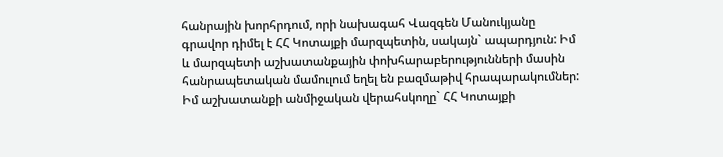հանրային խորհրդում, որի նախագահ Վազգեն Մանուկյանը գրավոր դիմել է ՀՀ Կոտայքի մարզպետին, սակայն` ապարդյուն: Իմ և մարզպետի աշխատանքային փոխհարաբերությունների մասին հանրապետական մամուլում եղել են բազմաթիվ հրապարակումներ:
Իմ աշխատանքի անմիջական վերահսկողը` ՀՀ Կոտայքի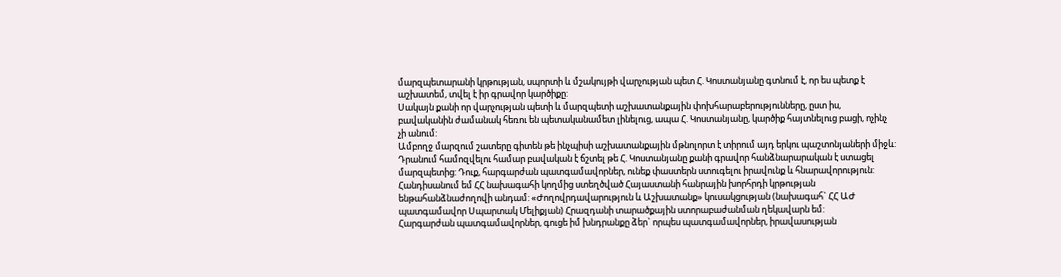մարզպետարանի կրթության, սպորտի և մշակույթի վարչության պետ Հ. Կոստանյանը գտնում է, որ ես պետք է աշխատեմ, տվել է իր գրավոր կարծիքը:
Սակայն քանի որ վարչության պետի և մարզպետի աշխատանքային փոխհարաբերությունները, ըստ իս, բավականին ժամանակ հեռու են պետականամետ լինելուց, ապա Հ. Կոստանյանը, կարծիք հայտնելուց բացի, ոչինչ չի անում:
Ամբողջ մարզում շատերը գիտեն թե ինչպիսի աշխատանքային մթնոլորտ է տիրում այդ երկու պաշտոնյաների միջև: Դրանում համոզվելու համար բավական է ճշտել թե Հ. Կոստանյանը քանի գրավոր հանձնարարական է ստացել մարզպետից: Դուք, հարգարժան պատգամավորներ, ունեք փաստերն ստուգելու իրավունք և հնարավորություն:
Հանդիսանում եմ ՀՀ նախագահի կողմից ստեղծված Հայաստանի հանրային խորհրդի կրթության ենթահանձնաժողովի անդամ: «Ժողովրդավարություն և Աշխատանք» կուսակցության (նախագահ` ՀՀ ԱԺ պատգամավոր Սպարտակ Մելիքյան) Հրազդանի տարածքային ստորաբաժանման ղեկավարն եմ:
Հարգարժան պատգամավորներ, գուցե իմ խնդրանքը ձեր` որպես պատգամավորներ, իրավասության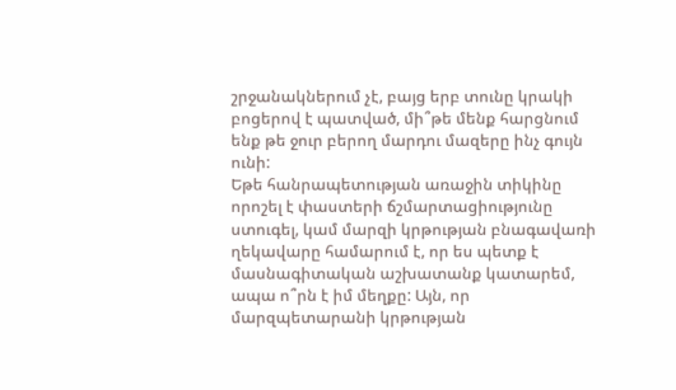շրջանակներում չէ, բայց երբ տունը կրակի բոցերով է պատված, մի՞թե մենք հարցնում ենք թե ջուր բերող մարդու մազերը ինչ գույն ունի:
Եթե հանրապետության առաջին տիկինը որոշել է փաստերի ճշմարտացիությունը ստուգել, կամ մարզի կրթության բնագավառի ղեկավարը համարում է, որ ես պետք է մասնագիտական աշխատանք կատարեմ, ապա ո՞րն է իմ մեղքը: Այն, որ մարզպետարանի կրթության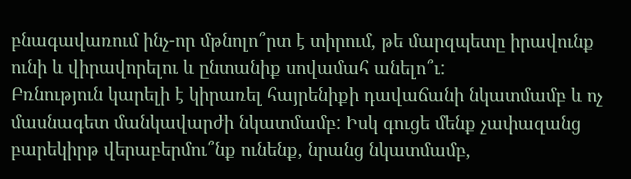բնագավառում ինչ-որ մթնոլո՞րտ է տիրում, թե մարզպետը իրավունք ունի և վիրավորելու և ընտանիք սովամահ անելո՞ւ:
Բռնություն կարելի է կիրառել հայրենիքի դավաճանի նկատմամբ և ոչ մասնագետ մանկավարժի նկատմամբ: Իսկ գուցե մենք չափազանց բարեկիրթ վերաբերմու՞նք ունենք, նրանց նկատմամբ,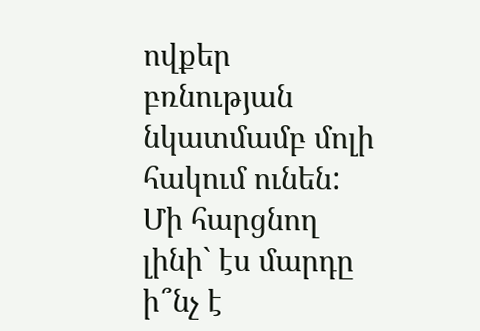ովքեր բռնության նկատմամբ մոլի հակում ունեն: Մի հարցնող լինի` էս մարդը ի՞նչ է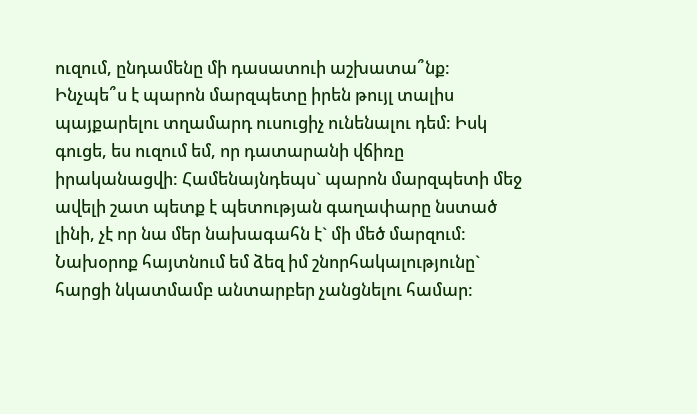ուզում, ընդամենը մի դասատուի աշխատա՞նք:
Ինչպե՞ս է պարոն մարզպետը իրեն թույլ տալիս պայքարելու տղամարդ ուսուցիչ ունենալու դեմ: Իսկ գուցե, ես ուզում եմ, որ դատարանի վճիռը իրականացվի: Համենայնդեպս` պարոն մարզպետի մեջ ավելի շատ պետք է պետության գաղափարը նստած լինի, չէ որ նա մեր նախագահն է` մի մեծ մարզում:
Նախօրոք հայտնում եմ ձեզ իմ շնորհակալությունը` հարցի նկատմամբ անտարբեր չանցնելու համար: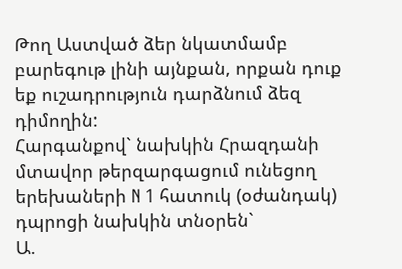Թող Աստված ձեր նկատմամբ բարեգութ լինի այնքան, որքան դուք եք ուշադրություն դարձնում ձեզ դիմողին:
Հարգանքով` նախկին Հրազդանի մտավոր թերզարգացում ունեցող երեխաների N 1 հատուկ (օժանդակ) դպրոցի նախկին տնօրեն`
Ա.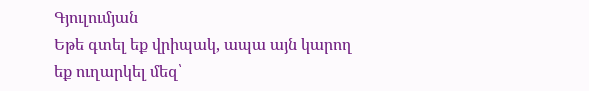Գյուլումյան
Եթե գտել եք վրիպակ, ապա այն կարող եք ուղարկել մեզ՝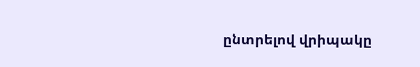ընտրելով վրիպակը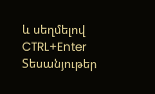և սեղմելով CTRL+Enter
Տեսանյութեր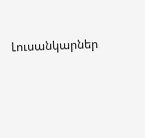Լուսանկարներ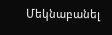Մեկնաբանել